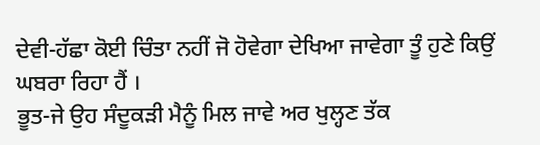ਦੇਵੀ-ਹੱਛਾ ਕੋਈ ਚਿੰਤਾ ਨਹੀਂ ਜੋ ਹੋਵੇਗਾ ਦੇਖਿਆ ਜਾਵੇਗਾ ਤੂੰ ਹੁਣੇ ਕਿਉਂ ਘਬਰਾ ਰਿਹਾ ਹੈਂ ।
ਭੂਤ-ਜੇ ਉਹ ਸੰਦੂਕੜੀ ਮੈਨੂੰ ਮਿਲ ਜਾਵੇ ਅਰ ਖੁਲ੍ਹਣ ਤੱਕ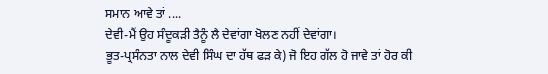ਸਮਾਨ ਆਵੇ ਤਾਂ ....
ਦੇਵੀ-ਮੈਂ ਉਹ ਸੰਦੂਕੜੀ ਤੈਨੂੰ ਲੈ ਦੇਵਾਂਗਾ ਖੋਲਣ ਨਹੀਂ ਦੇਵਾਂਗਾ।
ਭੂਤ-ਪ੍ਰਸੰਨਤਾ ਨਾਲ ਦੇਵੀ ਸਿੰਘ ਦਾ ਹੱਥ ਫੜ ਕੇ) ਜੋ ਇਹ ਗੱਲ ਹੋ ਜਾਵੇ ਤਾਂ ਹੋਰ ਕੀ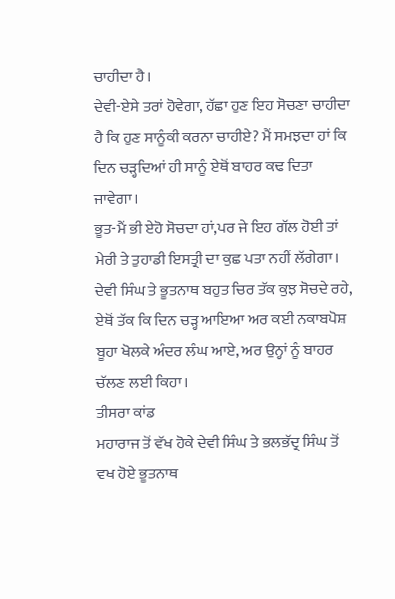ਚਾਹੀਦਾ ਹੈ।
ਦੇਵੀ-ਏਸੇ ਤਰਾਂ ਹੋਵੇਗਾ, ਹੱਛਾ ਹੁਣ ਇਹ ਸੋਚਣਾ ਚਾਹੀਦਾ ਹੈ ਕਿ ਹੁਣ ਸਾਨੂੰਕੀ ਕਰਨਾ ਚਾਹੀਏ? ਮੈਂ ਸਮਝਦਾ ਹਾਂ ਕਿ ਦਿਨ ਚੜ੍ਹਦਿਆਂ ਹੀ ਸਾਨੂੰ ਏਥੋਂ ਬਾਹਰ ਕਢ ਦਿਤਾ ਜਾਵੇਗਾ।
ਭੂਤ-ਮੈਂ ਭੀ ਏਹੋ ਸੋਚਦਾ ਹਾਂ,ਪਰ ਜੇ ਇਹ ਗੱਲ ਹੋਈ ਤਾਂ ਮੇਰੀ ਤੇ ਤੁਹਾਡੀ ਇਸਤ੍ਰੀ ਦਾ ਕੁਛ ਪਤਾ ਨਹੀਂ ਲੱਗੇਗਾ।
ਦੇਵੀ ਸਿੰਘ ਤੇ ਭੂਤਨਾਥ ਬਹੁਤ ਚਿਰ ਤੱਕ ਕੁਝ ਸੋਚਦੇ ਰਹੇ, ਏਥੋਂ ਤੱਕ ਕਿ ਦਿਨ ਚੜ੍ਹ ਆਇਆ ਅਰ ਕਈ ਨਕਾਬਪੋਸ਼ ਬੂਹਾ ਖੋਲਕੇ ਅੰਦਰ ਲੰਘ ਆਏ, ਅਰ ਉਨ੍ਹਾਂ ਨੂੰ ਬਾਹਰ ਚੱਲਣ ਲਈ ਕਿਹਾ।
ਤੀਸਰਾ ਕਾਂਡ
ਮਹਾਰਾਜ ਤੋਂ ਵੱਖ ਹੋਕੇ ਦੇਵੀ ਸਿੰਘ ਤੇ ਭਲਭੱਦ੍ਰ ਸਿੰਘ ਤੋਂ ਵਖ ਹੋਏ ਭੂਤਨਾਥ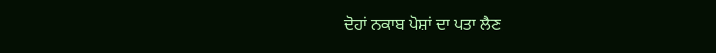ਦੋਹਾਂ ਨਕਾਬ ਪੋਸ਼ਾਂ ਦਾ ਪਤਾ ਲੈਣ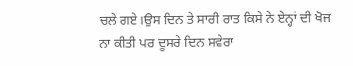ਚਲੇ ਗਏ।ਉਸ ਦਿਨ ਤੇ ਸਾਰੀ ਰਾਤ ਕਿਸੇ ਨੇ ਏਨ੍ਹਾਂ ਦੀ ਖੋਜ ਨਾ ਕੀਤੀ ਪਰ ਦੂਸਰੇ ਦਿਨ ਸਵੇਰਾ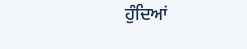ਹੁੰਦਿਆਂ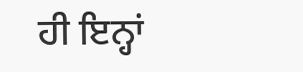ਹੀ ਇਨ੍ਹਾਂ